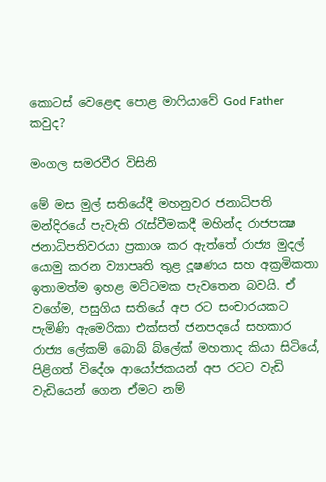කොටස් වෙළෙඳ පොළ මාෆියාවේ God Father කවුද?

මංගල සමරවීර විසිනි

මේ මස මුල් සතියේදී මහනුවර ජනාධිපති මන්දිරයේ පැවැති රැස්වීමකදී මහින්ද රාජපක්‍ෂ ජනාධිපතිවරයා ප්‍රකාශ කර ඇත්තේ රාජ්‍ය මුදල් යොමු කරන ව්‍යාපෘති තුළ දූෂණය සහ අක්‍රමිකතා ඉතාමත්ම ඉහළ මට්ටමක පැවතෙන බවයි. ඒ වගේම, පසුගිය සතියේ අප රට සංචාරයකට පැමිණි ඇමෙරිකා එක්සත් ජනපදයේ සහකාර රාජ්‍ය ලේකම් බොබ් බ්ලේක් මහතාද කියා සිටියේ, පිළිගත් විදේශ ආයෝජකයන් අප රටට වැඩි වැඩියෙන් ගෙන ඒමට නම්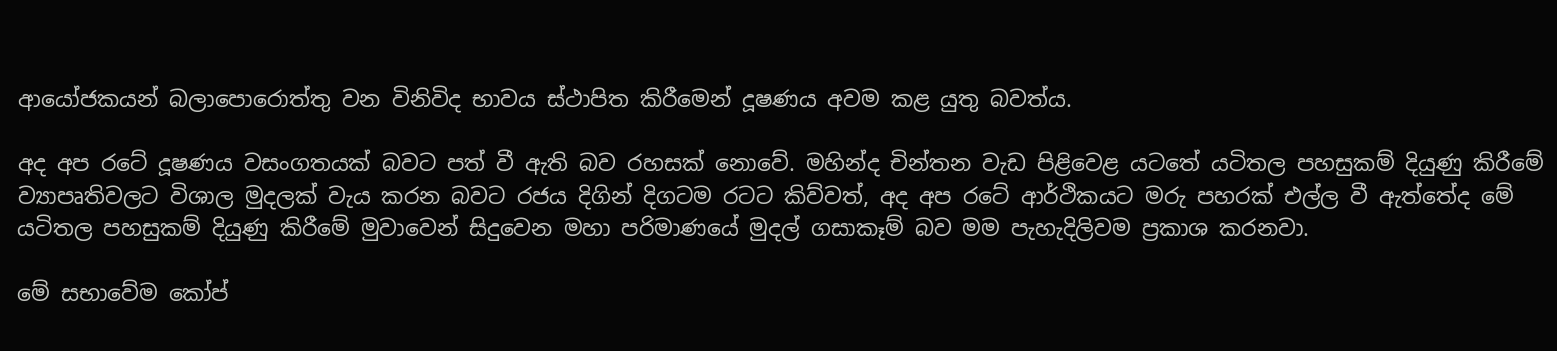ආයෝජකයන් බලාපොරොත්තු වන විනිවිද භාවය ස්ථාපිත කිරීමෙන් දූෂණය අවම කළ යුතු බවත්ය.

අද අප රටේ දූෂණය වසංගතයක් බවට පත් වී ඇති බව රහසක් නොවේ. මහින්ද චින්තන වැඩ පිළිවෙළ යටතේ යටිතල පහසුකම් දියුණු කිරීමේ ව්‍යාපෘතිවලට විශාල මුදලක් වැය කරන බවට රජය දිගින් දිගටම රටට කිව්වත්, අද අප රටේ ආර්ථිකයට මරු පහරක් එල්ල වී ඇත්තේද මේ යටිතල පහසුකම් දියුණු කිරීමේ මුවාවෙන් සිදුවෙන මහා පරිමාණයේ මුදල් ගසාකෑම් බව මම පැහැදිලිවම ප්‍රකාශ කරනවා.

මේ සභාවේම කෝප්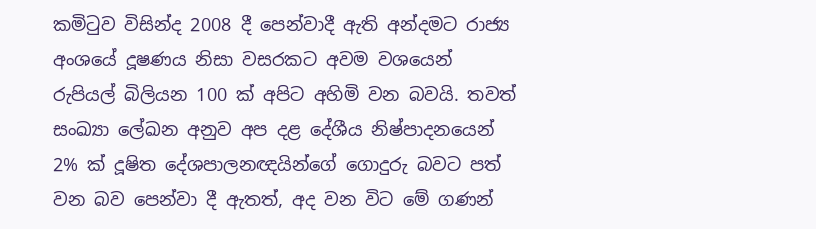කමිටුව විසින්ද 2008 දී පෙන්වාදී ඇති අන්දමට රාජ්‍ය අංශයේ දූෂණය නිසා වසරකට අවම වශයෙන් රුපියල් බිලියන 100 ක් අපිට අහිමි වන බවයි. තවත් සංඛ්‍යා ලේඛන අනුව අප දළ දේශීය නිෂ්පාදනයෙන් 2% ක් දූෂිත දේශපාලනඥයින්ගේ ගොදුරු බවට පත් වන බව පෙන්වා දී ඇතත්, අද වන විට මේ ගණන්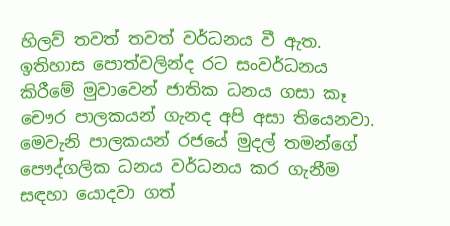හිලව් තවත් තවත් වර්ධනය වී ඇත.
ඉතිහාස පොත්වලින්ද රට සංවර්ධනය කිරීමේ මුවාවෙන් ජාතික ධනය ගසා කෑ චෞර පාලකයන් ගැනද අපි අසා තියෙනවා. මෙවැනි පාලකයන් රජයේ මුදල් තමන්ගේ පෞද්ගලික ධනය වර්ධනය කර ගැනීම සඳහා යොදවා ගත්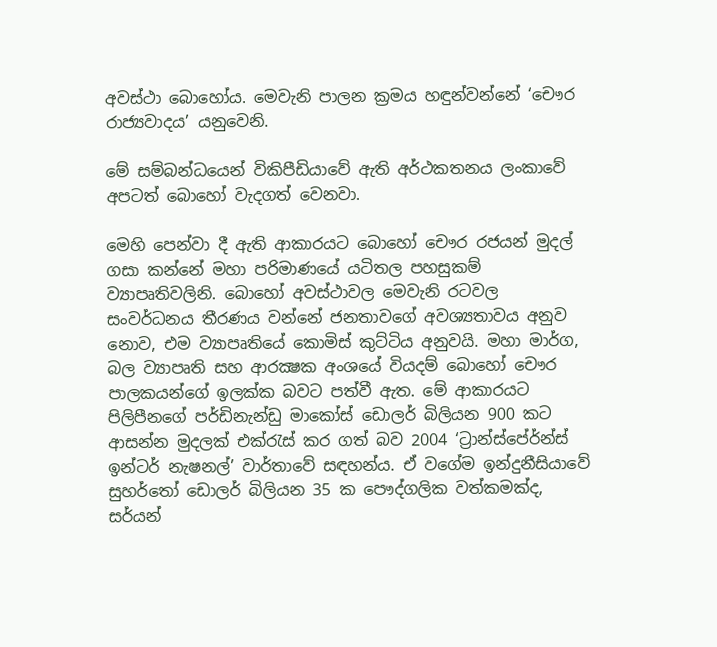අවස්ථා බොහෝය. මෙවැනි පාලන ක්‍රමය හඳුන්වන්නේ ‘චෞර රාජ්‍යවාදය’ යනුවෙනි.

මේ සම්බන්ධයෙන් විකිපීඩියාවේ ඇති අර්ථකතනය ලංකාවේ අපටත් බොහෝ වැදගත් වෙනවා.

මෙහි පෙන්වා දී ඇති ආකාරයට බොහෝ චෞර රජයන් මුදල් ගසා කන්නේ මහා පරිමාණයේ යටිතල පහසුකම් ව්‍යාපෘතිවලිනි. බොහෝ අවස්ථාවල මෙවැනි රටවල සංවර්ධනය තීරණය වන්නේ ජනතාවගේ අවශ්‍යතාවය අනුව නොව, එම ව්‍යාපෘතියේ කොමිස් කුට්ටිය අනුවයි. මහා මාර්ග, බල ව්‍යාපෘති සහ ආරක්‍ෂක අංශයේ වියදම් බොහෝ චෞර පාලකයන්ගේ ඉලක්ක බවට පත්වී ඇත. මේ ආකාරයට පිලිපීනගේ පර්ඩිනැන්ඩු මාකෝස් ඩොලර් බිලියන 900 කට ආසන්න මුදලක් එක්රැස් කර ගත් බව 2004 ‘ට්‍රාන්ස්පේර්න්ස් ඉන්ටර් නැෂනල්’ වාර්තාවේ සඳහන්ය. ඒ වගේම ඉන්දුනීසියාවේ සුහර්තෝ ඩොලර් බිලියන 35 ක පෞද්ගලික වත්කමක්ද, සර්යන්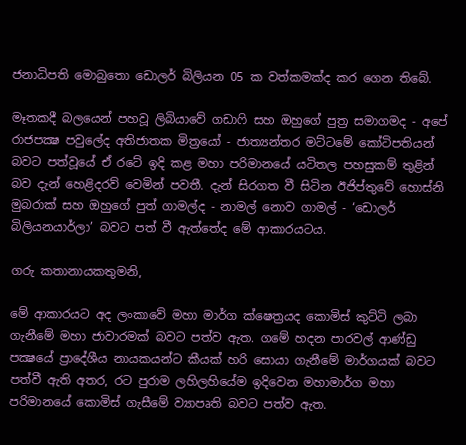ජනාධිපති මොබුතො ඩොලර් බිලියන 05 ක වත්කමක්ද කර ගෙන තිබේ.

මෑතකදී බලයෙන් පහවූ ලිබියාවේ ගඩාෆි සහ ඔහුගේ පුත්‍ර සමාගමද - අපේ රාජපක්‍ෂ පවුලේද අතිජාතක මිත්‍රයෝ - ජාත්‍යන්තර මට්ටමේ කෝටිපතියන් බවට පත්වූයේ ඒ රටේ ඉදි කළ මහා පරිමානයේ යටිතල පහසුකම් තුළින් බව දැන් හෙළිදරව් වෙමින් පවතී. දැන් සිරගත වී සිටින ඊජිප්තුවේ හොස්නි මුබරාක් සහ ඔහුගේ පුත් ගාමල්ද - නාමල් නොව ගාමල් - ‘ඩොලර් බිලියනයාර්ලා’ බවට පත් වී ඇත්තේද මේ ආකාරයටය.

ගරු කතානායකතුමනි,

මේ ආකාරයට අද ලංකාවේ මහා මාර්ග ක්ෂෙත්‍රයද කොමිස් කුට්ටි ලබා ගැනීමේ මහා ජාවාරමක් බවට පත්ව ඇත. ගමේ හදන පාරවල් ආණ්ඩු පක්‍ෂයේ ප්‍රාදේශීය නායකයන්ට කීයක් හරි සොයා ගැනීමේ මාර්ගයක් බවට පත්වී ඇති අතර, රට පුරාම ලහිලහියේම ඉදිවෙන මහාමාර්ග මහා පරිමානයේ කොමිස් ගැසීමේ ව්‍යාපෘති බවට පත්ව ඇත.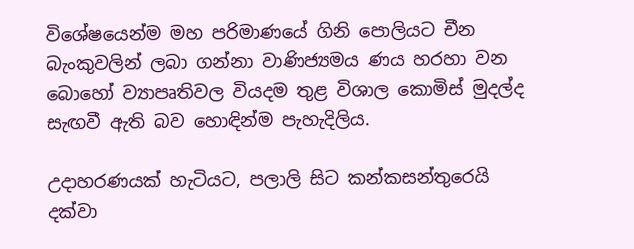විශේෂයෙන්ම මහ පරිමාණයේ ගිනි පොලියට චීන බැංකුවලින් ලබා ගන්නා වාණිජ්‍යමය ණය හරහා වන බොහෝ ව්‍යාපෘතිවල වියදම තුළ විශාල කොමිස් මුදල්ද සැඟවී ඇති බව හොඳින්ම පැහැදිලිය.

උදාහරණයක් හැටියට, පලාලි සිට කන්කසන්තුරෙයි දක්වා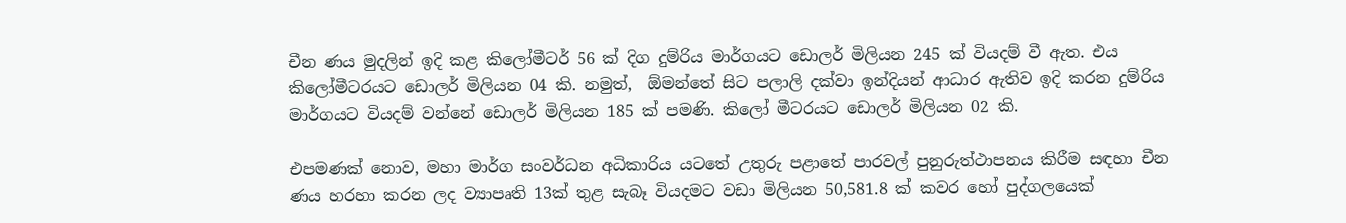චීන ණය මුදලින් ඉදි කළ කිලෝමීටර් 56 ක් දිග දුම්රිය මාර්ගයට ඩොලර් මිලියන 245 ක් වියදම් වී ඇත. එය කිලෝමීටරයට ඩොලර් මිලියන 04 කි. නමුත්,  ඕමන්තේ සිට පලාලි දක්වා ඉන්දියන් ආධාර ඇතිව ඉදි කරන දුම්රිය මාර්ගයට වියදම් වන්නේ ඩොලර් මිලියන 185 ක් පමණි. කිලෝ මීටරයට ඩොලර් මිලියන 02 කි.

එපමණක් නොව, මහා මාර්ග සංවර්ධන අධිකාරිය යටතේ උතුරු පළාතේ පාරවල් පුනුරුත්ථාපනය කිරීම සඳහා චීන ණය හරහා කරන ලද ව්‍යාපෘති 13ක් තුළ සැබෑ වියදමට වඩා මිලියන 50,581.8 ක් කවර හෝ පුද්ගලයෙක්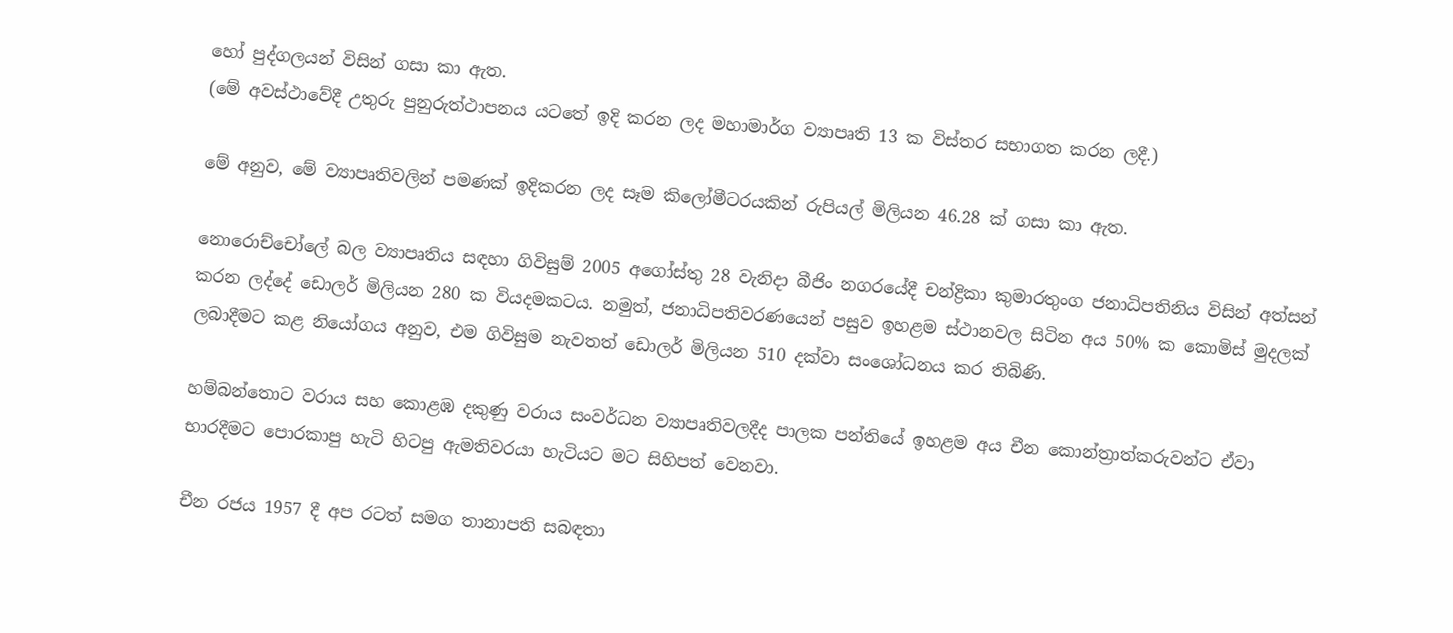හෝ පුද්ගලයන් විසින් ගසා කා ඇත.
(මේ අවස්ථාවේදී උතුරු පුනුරුත්ථාපනය යටතේ ඉදි කරන ලද මහාමාර්ග ව්‍යාපෘති 13 ක විස්තර සභාගත කරන ලදී.)

මේ අනුව, මේ ව්‍යාපෘතිවලින් පමණක් ඉදිකරන ලද සෑම කිලෝමීටරයකින් රුපියල් මිලියන 46.28 ක් ගසා කා ඇත.

නොරොච්චෝලේ බල ව්‍යාපෘතිය සඳහා ගිවිසුම් 2005 අගෝස්තු 28 වැනිදා බීජිං නගරයේදී චන්ද්‍රිකා කුමාරතුංග ජනාධිපතිනිය විසින් අත්සන් කරන ලද්දේ ඩොලර් මිලියන 280 ක වියදමකටය. නමුත්, ජනාධිපතිවරණයෙන් පසුව ඉහළම ස්ථානවල සිටින අය 50% ක කොමිස් මුදලක් ලබාදීමට කළ නියෝගය අනුව, එම ගිවිසුම නැවතත් ඩොලර් මිලියන 510 දක්වා සංශෝධනය කර තිබිණි.

හම්බන්තොට වරාය සහ කොළඹ දකුණු වරාය සංවර්ධන ව්‍යාපෘතිවලදීද පාලක පන්තියේ ඉහළම අය චීන කොන්ත්‍රාත්කරුවන්ට ඒවා භාරදීමට පොරකාපු හැටි හිටපු ඇමතිවරයා හැටියට මට සිහිපත් වෙනවා.

චීන රජය 1957 දී අප රටත් සමග තානාපති සබඳතා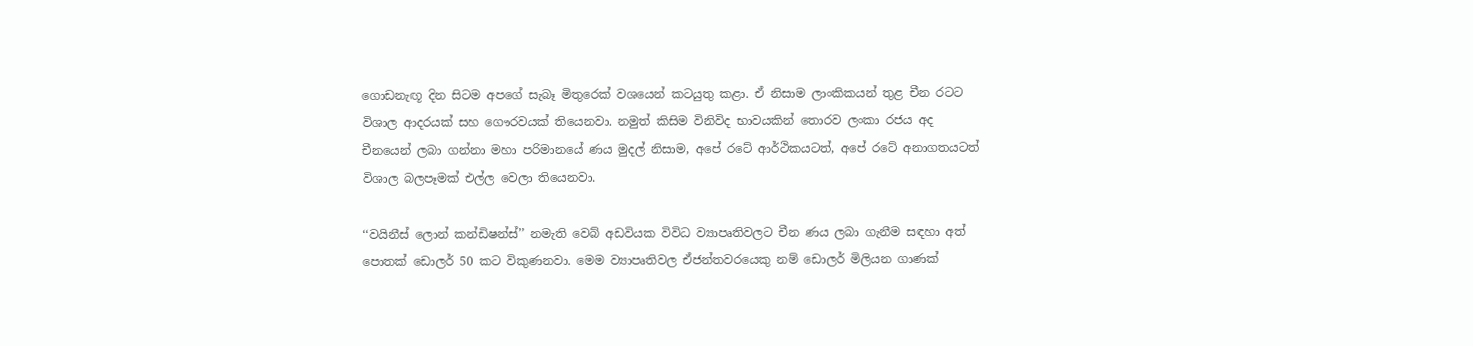ගොඩනැඟූ දින සිටම අපගේ සැබෑ මිතුරෙක් වශයෙන් කටයුතු කළා. ඒ නිසාම ලාංකිකයන් තුළ චීන රටට විශාල ආදරයක් සහ ගෞරවයක් තියෙනවා. නමුත් කිසිම විනිවිද භාවයකින් තොරව ලංකා රජය අද චීනයෙන් ලබා ගන්නා මහා පරිමානයේ ණය මුදල් නිසාම, අපේ රටේ ආර්ථිකයටත්, අපේ රටේ අනාගතයටත් විශාල බලපෑමක් එල්ල වෙලා තියෙනවා.

‘‘වයිනීස් ලොන් කන්ඩිෂන්ස්’’ නමැති වෙබ් අඩවියක විවිධ ව්‍යාපෘතිවලට චීන ණය ලබා ගැනීම සඳහා අත් පොතක් ඩොලර් 50 කට විකුණනවා. මෙම ව්‍යාපෘතිවල ඒජන්තවරයෙකු නම් ඩොලර් මිලියන ගාණක්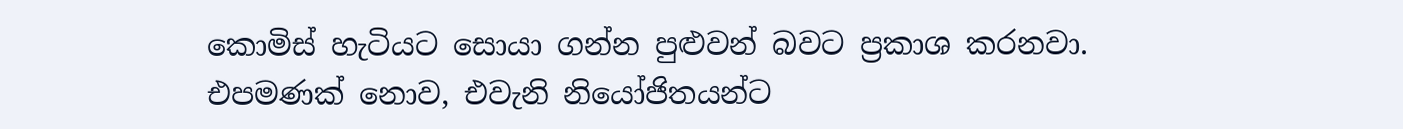කොමිස් හැටියට සොයා ගන්න පුළුවන් බවට ප්‍රකාශ කරනවා.
එපමණක් නොව, එවැනි නියෝජිතයන්ට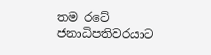තම රටේ ජනාධිපතිවරයාට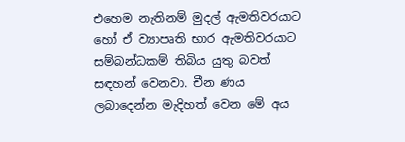එහෙම නැතිනම් මුදල් ඇමතිවරයාට හෝ ඒ ව්‍යාපෘති භාර ඇමතිවරයාට සම්බන්ධකම් තිබිය යුතු බවත් සඳහන් වෙනවා. චීන ණය ලබාදෙන්න මැදිහත් වෙන මේ අය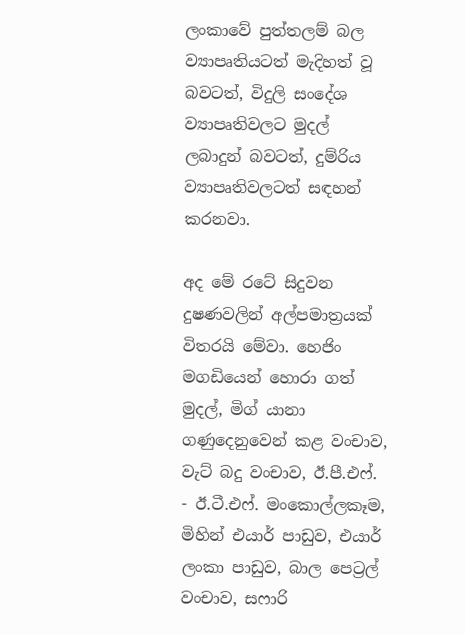ලංකාවේ පුත්තලම් බල ව්‍යාපෘතියටත් මැදිහත් වූ බවටත්, විදුලි සංදේශ ව්‍යාපෘතිවලට මුදල් ලබාදුන් බවටත්, දුම්රිය ව්‍යාපෘතිවලටත් සඳහන් කරනවා.

අද මේ රටේ සිදුවන දුෂණවලින් අල්පමාත්‍රයක් විතරයි මේවා. හෙජිං මගඩියෙන් හොරා ගත් මුදල්, මිග් යානා ගණුදෙනුවෙන් කළ වංචාව, වැට් බදු වංචාව, ඊ.පී.එෆ්. - ඊ.ටී.එෆ්. මංකොල්ලකෑම, මිහින් එයාර් පාඩුව, එයාර් ලංකා පාඩුව, බාල පෙට්‍රල් වංචාව, සෆාරි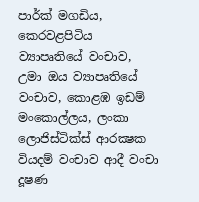පාර්ක් මගඩිය, කෙරවළපිටිය ව්‍යාපෘතියේ වංචාව, උමා ඔය ව්‍යාපෘතියේ වංචාව, කොළඹ ඉඩම් මංකොල්ලය, ලංකා ලොජිස්ටික්ස් ආරක්‍ෂක වියදම් වංචාව ආදී වංචා දූෂණ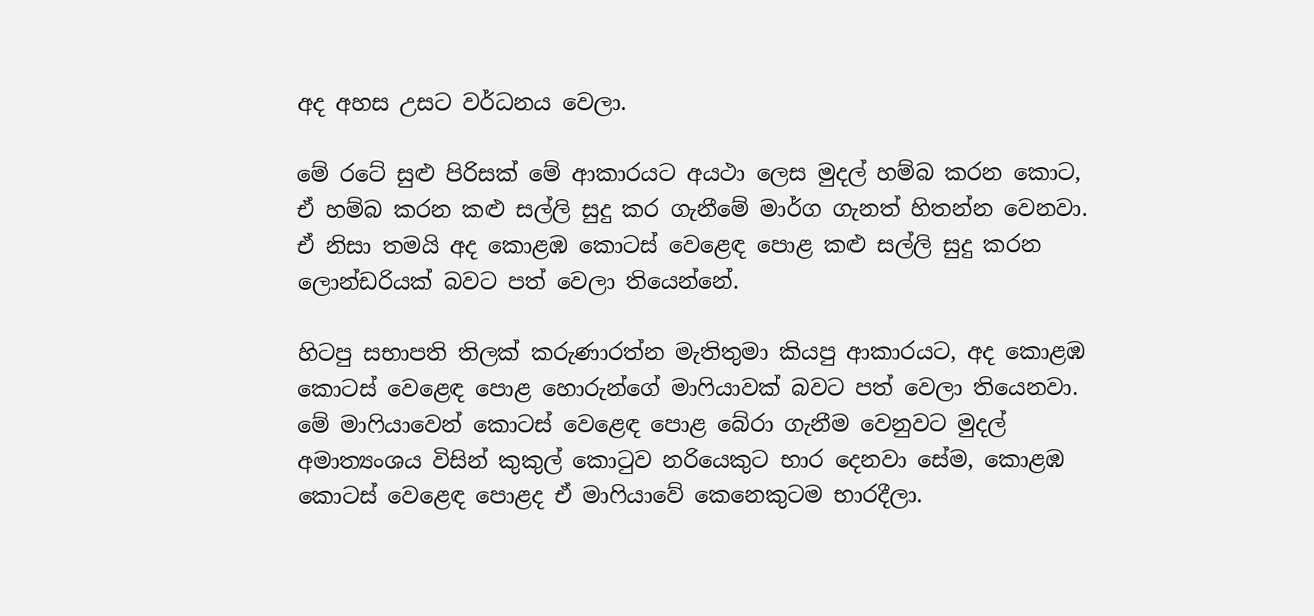අද අහස උසට වර්ධනය වෙලා.

මේ රටේ සුළු පිරිසක් මේ ආකාරයට අයථා ලෙස මුදල් හම්බ කරන කොට, ඒ හම්බ කරන කළු සල්ලි සුදු කර ගැනීමේ මාර්ග ගැනත් හිතන්න වෙනවා. ඒ නිසා තමයි අද කොළඹ කොටස් වෙළෙඳ පොළ කළු සල්ලි සුදු කරන ලොන්ඩරියක් බවට පත් වෙලා තියෙන්නේ.

හිටපු සභාපති තිලක් කරුණාරත්න මැතිතුමා කියපු ආකාරයට, අද කොළඹ කොටස් වෙළෙඳ පොළ හොරුන්ගේ මාෆියාවක් බවට පත් වෙලා තියෙනවා. මේ මාෆියාවෙන් කොටස් වෙළෙඳ පොළ බේරා ගැනීම වෙනුවට මුදල් අමාත්‍යංශය විසින් කුකුල් කොටුව නරියෙකුට භාර දෙනවා සේම, කොළඹ කොටස් වෙළෙඳ පොළද ඒ මාෆියාවේ කෙනෙකුටම භාරදීලා.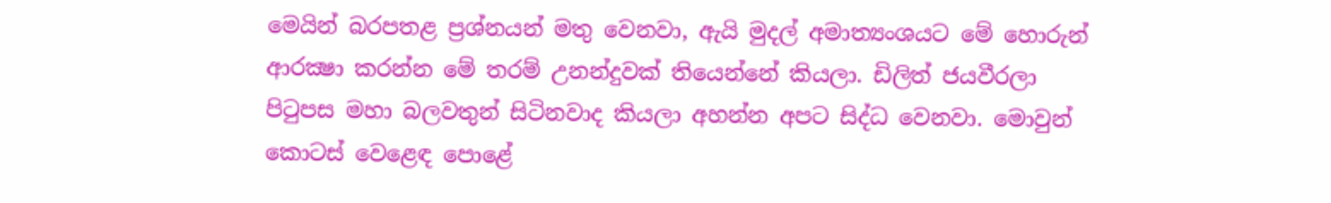මෙයින් බරපතළ ප්‍රශ්නයන් මතු වෙනවා, ඇයි මුදල් අමාත්‍යංශයට මේ හොරුන් ආරක්‍ෂා කරන්න මේ තරම් උනන්දුවක් තියෙන්නේ කියලා. ඩිලිත් ජයවීරලා පිටුපස මහා බලවතුන් සිටිනවාද කියලා අහන්න අපට සිද්ධ වෙනවා. මොවුන් කොටස් වෙළෙඳ පොළේ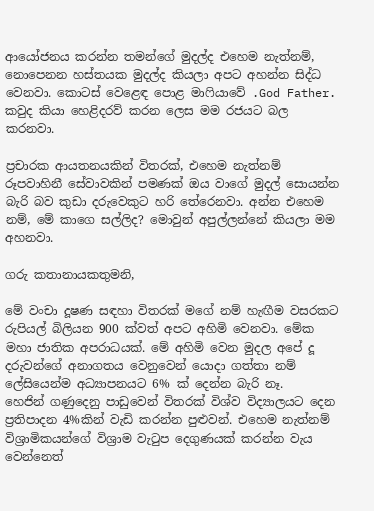ආයෝජනය කරන්න තමන්ගේ මුදල්ද එහෙම නැත්නම්, නොපෙනන හස්තයක මුදල්ද කියලා අපට අහන්න සිද්ධ වෙනවා. කොටස් වෙළෙඳ පොළ මාෆියාවේ .God Father. කවුද කියා හෙළිදරව් කරන ලෙස මම රජයට බල කරනවා.

ප්‍රචාරක ආයතනයකින් විතරක්, එහෙම නැත්නම් රූපවාහිනී සේවාවකින් පමණක් ඔය වාගේ මුදල් සොයන්න බැරි බව කුඩා දරුවෙකුට හරි තේරෙනවා. අන්න එහෙම නම්, මේ කාගෙ සල්ලිද? මොවුන් අපුල්ලන්නේ කියලා මම අහනවා.

ගරු කතානායකතුමනි,

මේ වංචා දූෂණ සඳහා විතරක් මගේ නම් හැඟීම වසරකට රුපියල් බිලියන 900 ක්වත් අපට අහිමි වෙනවා. මේක මහා ජාතික අපරාධයක්. මේ අහිමි වෙන මුදල අපේ දූ දරුවන්ගේ අනාගතය වෙනුවෙන් යොදා ගත්තා නම් ලේසියෙන්ම අධ්‍යාපනයට 6% ක් දෙන්න බැරි නෑ.
හෙජින් ගණුදෙනු පාඩුවෙන් විතරක් විශ්ව විද්‍යාලයට දෙන ප්‍රතිපාදන 4%කින් වැඩි කරන්න පුළුවන්. එහෙම නැත්නම් විශ්‍රාමිකයන්ගේ විශ්‍රාම වැටුප දෙගුණයක් කරන්න වැය වෙන්නෙත්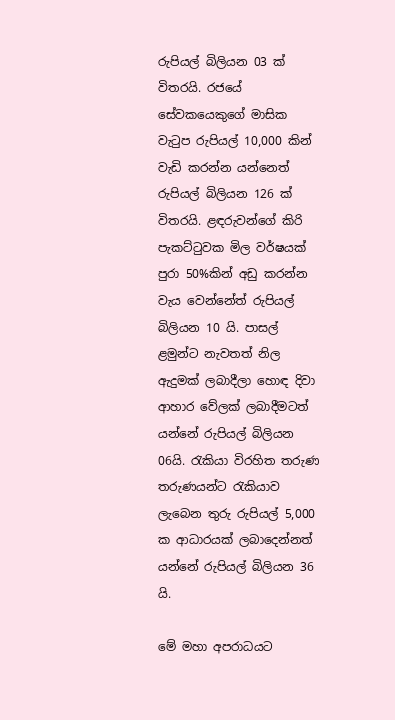රුපියල් බිලියන 03 ක් විතරයි. රජයේ සේවකයෙකුගේ මාසික වැටුප රුපියල් 10,000 කින් වැඩි කරන්න යන්නෙත් රුපියල් බිලියන 126 ක් විතරයි. ළඳරුවන්ගේ කිරි පැකට්ටුවක මිල වර්ෂයක් පුරා 50%කින් අඩු කරන්න වැය වෙන්නේත් රුපියල් බිලියන 10 යි. පාසල් ළමුන්ට නැවතත් නිල ඇදුමක් ලබාදීලා හොඳ දිවා ආහාර වේලක් ලබාදීමටත් යන්නේ රුපියල් බිලියන 06යි. රැකියා විරහිත තරුණ තරුණයන්ට රැකියාව ලැබෙන තුරු රුපියල් 5,000 ක ආධාරයක් ලබාදෙන්නත් යන්නේ රුපියල් බිලියන 36 යි.

මේ මහා අපරාධයට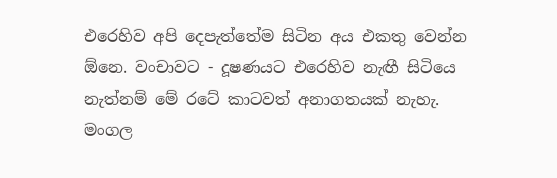එරෙහිව අපි දෙපැත්තේම සිටින අය එකතු වෙන්න  ඕනෙ. වංචාවට - දූෂණයට එරෙහිව නැඟී සිටියෙ නැත්නම් මේ රටේ කාටවත් අනාගතයක් නැහැ.
මංගල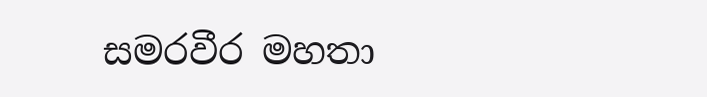සමරවීර මහතා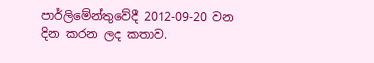පාර්ලිමේන්තුවේදී 2012-09-20 වන දින කරන ලද කතාව.